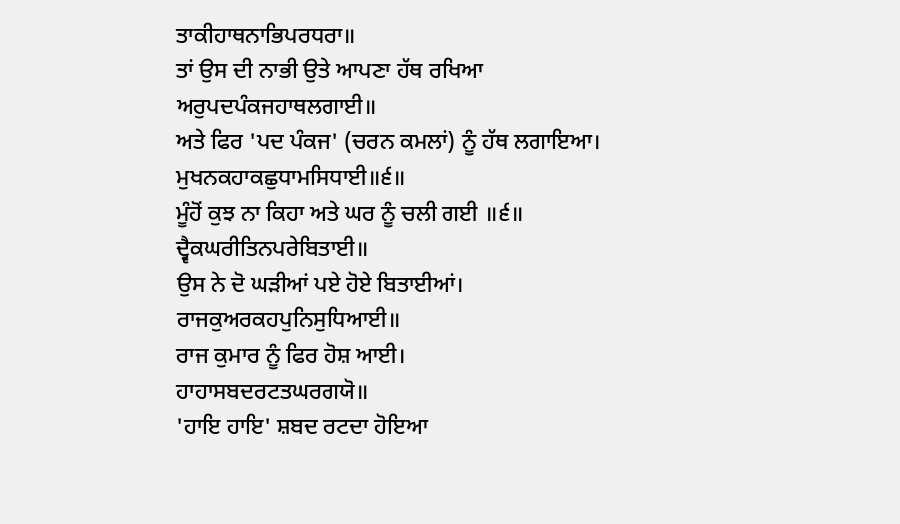ਤਾਕੀਹਾਥਨਾਭਿਪਰਧਰਾ॥
ਤਾਂ ਉਸ ਦੀ ਨਾਭੀ ਉਤੇ ਆਪਣਾ ਹੱਥ ਰਖਿਆ
ਅਰੁਪਦਪੰਕਜਹਾਥਲਗਾਈ॥
ਅਤੇ ਫਿਰ 'ਪਦ ਪੰਕਜ' (ਚਰਨ ਕਮਲਾਂ) ਨੂੰ ਹੱਥ ਲਗਾਇਆ।
ਮੁਖਨਕਹਾਕਛੁਧਾਮਸਿਧਾਈ॥੬॥
ਮੂੰਹੋਂ ਕੁਝ ਨਾ ਕਿਹਾ ਅਤੇ ਘਰ ਨੂੰ ਚਲੀ ਗਈ ॥੬॥
ਦ੍ਵੈਕਘਰੀਤਿਨਪਰੇਬਿਤਾਈ॥
ਉਸ ਨੇ ਦੋ ਘੜੀਆਂ ਪਏ ਹੋਏ ਬਿਤਾਈਆਂ।
ਰਾਜਕੁਅਰਕਹਪੁਨਿਸੁਧਿਆਈ॥
ਰਾਜ ਕੁਮਾਰ ਨੂੰ ਫਿਰ ਹੋਸ਼ ਆਈ।
ਹਾਹਾਸਬਦਰਟਤਘਰਗਯੋ॥
'ਹਾਇ ਹਾਇ' ਸ਼ਬਦ ਰਟਦਾ ਹੋਇਆ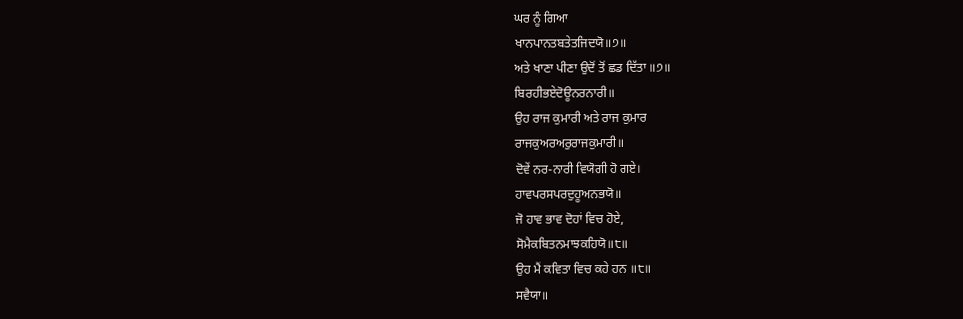ਘਰ ਨੂੰ ਗਿਆ
ਖਾਨਪਾਨਤਬਤੇਤਜਿਦਯੋ॥੭॥
ਅਤੇ ਖਾਣਾ ਪੀਣਾ ਉਦੋਂ ਤੋਂ ਛਡ ਦਿੱਤਾ ॥੭॥
ਬਿਰਹੀਭਏਦੋਊਨਰਨਾਰੀ॥
ਉਹ ਰਾਜ ਕੁਮਾਰੀ ਅਤੇ ਰਾਜ ਕੁਮਾਰ
ਰਾਜਕੁਅਰਅਰੁਰਾਜਕੁਮਾਰੀ॥
ਦੋਵੇਂ ਨਰ-ਨਾਰੀ ਵਿਯੋਗੀ ਹੋ ਗਏ।
ਹਾਵਪਰਸਪਰਦੁਹੂਅਨਭਯੋ॥
ਜੋ ਹਾਵ ਭਾਵ ਦੋਹਾਂ ਵਿਚ ਹੋਏ,
ਸੋਮੈਕਬਿਤਨਮਾਝਕਹਿਯੋ॥੮॥
ਉਹ ਮੈਂ ਕਵਿਤਾ ਵਿਚ ਕਹੇ ਹਨ ॥੮॥
ਸਵੈਯਾ॥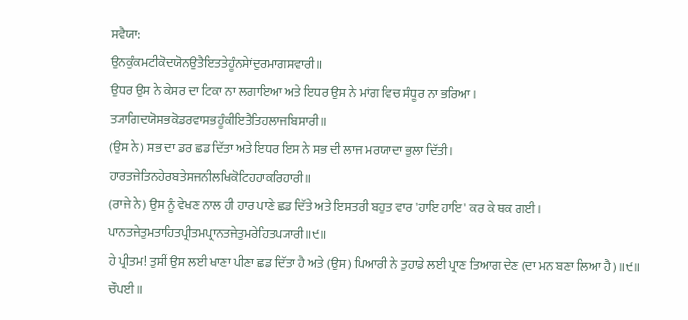ਸਵੈਯਾ:
ਉਨਕੁੰਕਮਟੀਕੋਦਯੋਨਉਤੈਇਤਤੇਹੂੰਨਸੇਾਂਦੁਰਮਾਗਸਵਾਰੀ॥
ਉਧਰ ਉਸ ਨੇ ਕੇਸਰ ਦਾ ਟਿਕਾ ਨਾ ਲਗਾਇਆ ਅਤੇ ਇਧਰ ਉਸ ਨੇ ਮਾਂਗ ਵਿਚ ਸੰਧੂਰ ਨਾ ਭਰਿਆ।
ਤ੍ਯਾਗਿਦਯੋਸਭਕੋਡਰਵਾਸਭਹੂੰਕੀਇਤੈਤਿਹਲਾਜਬਿਸਾਰੀ॥
(ਉਸ ਨੇ) ਸਭ ਦਾ ਡਰ ਛਡ ਦਿੱਤਾ ਅਤੇ ਇਧਰ ਇਸ ਨੇ ਸਭ ਦੀ ਲਾਜ ਮਰਯਾਦਾ ਭੁਲਾ ਦਿੱਤੀ।
ਹਾਰਤਜੇਤਿਨਹੇਰਬਤੇਸਜਨੀਲਖਿਕੋਟਿਹਹਾਕਰਿਹਾਰੀ॥
(ਰਾਜੇ ਨੇ) ਉਸ ਨੂੰ ਵੇਖਣ ਨਾਲ ਹੀ ਹਾਰ ਪਾਣੇ ਛਡ ਦਿੱਤੇ ਅਤੇ ਇਸਤਰੀ ਬਹੁਤ ਵਾਰ 'ਹਾਇ ਹਾਇ' ਕਰ ਕੇ ਥਕ ਗਈ।
ਪਾਨਤਜੇਤੁਮਤਾਹਿਤਪ੍ਰੀਤਮਪ੍ਰਾਨਤਜੇਤੁਮਰੇਹਿਤਪ੍ਯਾਰੀ॥੯॥
ਹੇ ਪ੍ਰੀਤਮ! ਤੁਸੀਂ ਉਸ ਲਈ ਖਾਣਾ ਪੀਣਾ ਛਡ ਦਿੱਤਾ ਹੈ ਅਤੇ (ਉਸ) ਪਿਆਰੀ ਨੇ ਤੁਹਾਡੇ ਲਈ ਪ੍ਰਾਣ ਤਿਆਗ ਦੇਣ (ਦਾ ਮਨ ਬਣਾ ਲਿਆ ਹੈ) ॥੯॥
ਚੌਪਈ॥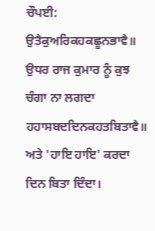ਚੌਪਈ:
ਉਤੈਕੁਅਰਿਕਹਕਛੂਨਭਾਵੈ॥
ਉਧਰ ਰਾਜ ਕੁਮਾਰ ਨੂੰ ਕੁਝ ਚੰਗਾ ਨਾ ਲਗਦਾ
ਹਹਾਸਬਦਦਿਨਕਹਤਬਿਤਾਵੈ॥
ਅਤੇ 'ਹਾਇ ਹਾਇ' ਕਰਦਾ ਦਿਨ ਬਿਤਾ ਦਿੰਦਾ।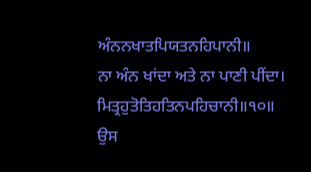ਅੰਨਨਖਾਤਪਿਯਤਨਹਿਪਾਨੀ॥
ਨਾ ਅੰਨ ਖਾਂਦਾ ਅਤੇ ਨਾ ਪਾਣੀ ਪੀਂਦਾ।
ਮਿਤ੍ਰਹੁਤੋਤਿਹਤਿਨਪਹਿਚਾਨੀ॥੧੦॥
ਉਸ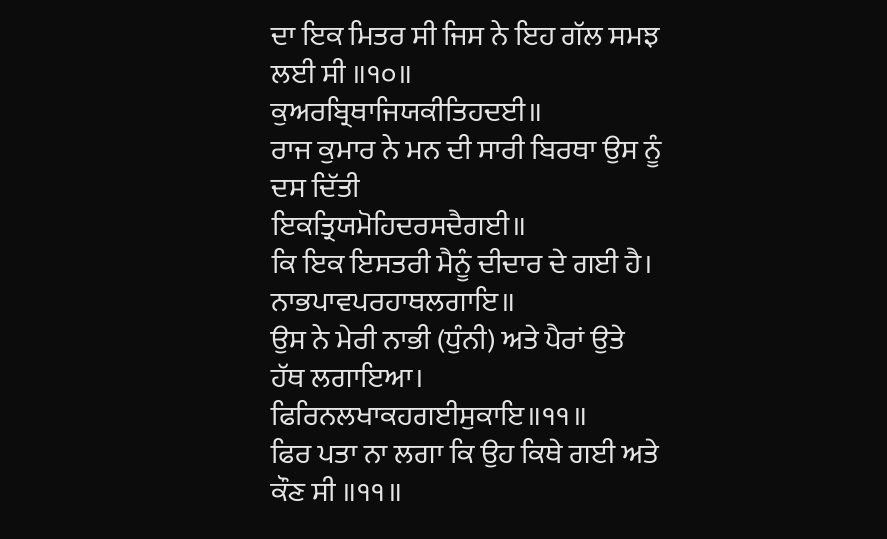ਦਾ ਇਕ ਮਿਤਰ ਸੀ ਜਿਸ ਨੇ ਇਹ ਗੱਲ ਸਮਝ ਲਈ ਸੀ ॥੧੦॥
ਕੁਅਰਬ੍ਰਿਥਾਜਿਯਕੀਤਿਹਦਈ॥
ਰਾਜ ਕੁਮਾਰ ਨੇ ਮਨ ਦੀ ਸਾਰੀ ਬਿਰਥਾ ਉਸ ਨੂੰ ਦਸ ਦਿੱਤੀ
ਇਕਤ੍ਰਿਯਮੋਹਿਦਰਸਦੈਗਈ॥
ਕਿ ਇਕ ਇਸਤਰੀ ਮੈਨੂੰ ਦੀਦਾਰ ਦੇ ਗਈ ਹੈ।
ਨਾਭਪਾਵਪਰਹਾਥਲਗਾਇ॥
ਉਸ ਨੇ ਮੇਰੀ ਨਾਭੀ (ਧੁੰਨੀ) ਅਤੇ ਪੈਰਾਂ ਉਤੇ ਹੱਥ ਲਗਾਇਆ।
ਫਿਰਿਨਲਖਾਕਹਗਈਸੁਕਾਇ॥੧੧॥
ਫਿਰ ਪਤਾ ਨਾ ਲਗਾ ਕਿ ਉਹ ਕਿਥੇ ਗਈ ਅਤੇ ਕੌਣ ਸੀ ॥੧੧॥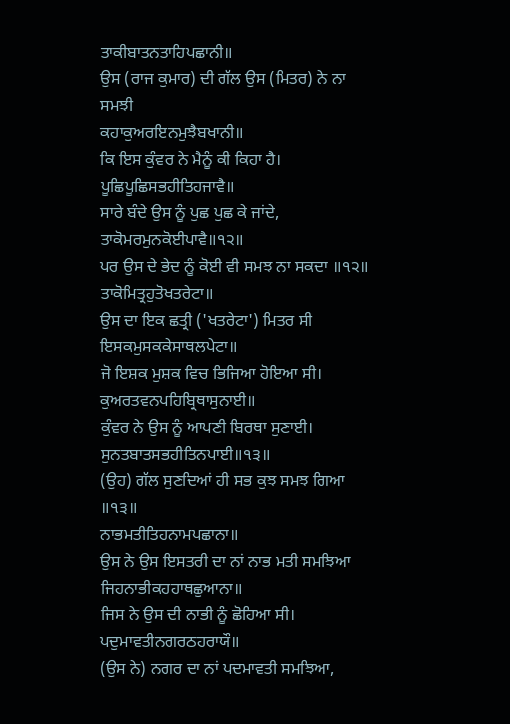ਤਾਕੀਬਾਤਨਤਾਹਿਪਛਾਨੀ॥
ਉਸ (ਰਾਜ ਕੁਮਾਰ) ਦੀ ਗੱਲ ਉਸ (ਮਿਤਰ) ਨੇ ਨਾ ਸਮਝੀ
ਕਹਾਕੁਅਰਇਨਮੁਝੈਬਖਾਨੀ॥
ਕਿ ਇਸ ਕੁੰਵਰ ਨੇ ਮੈਨੂੰ ਕੀ ਕਿਹਾ ਹੈ।
ਪੂਛਿਪੂਛਿਸਭਹੀਤਿਹਜਾਵੈ॥
ਸਾਰੇ ਬੰਦੇ ਉਸ ਨੂੰ ਪੁਛ ਪੁਛ ਕੇ ਜਾਂਦੇ,
ਤਾਕੋਮਰਮੁਨਕੋਈਪਾਵੈ॥੧੨॥
ਪਰ ਉਸ ਦੇ ਭੇਦ ਨੂੰ ਕੋਈ ਵੀ ਸਮਝ ਨਾ ਸਕਦਾ ॥੧੨॥
ਤਾਕੋਮਿਤ੍ਰਹੁਤੋਖਤਰੇਟਾ॥
ਉਸ ਦਾ ਇਕ ਛਤ੍ਰੀ ('ਖਤਰੇਟਾ') ਮਿਤਰ ਸੀ
ਇਸਕਮੁਸਕਕੇਸਾਥਲਪੇਟਾ॥
ਜੋ ਇਸ਼ਕ ਮੁਸ਼ਕ ਵਿਚ ਭਿਜਿਆ ਹੋਇਆ ਸੀ।
ਕੁਅਰਤਵਨਪਹਿਬ੍ਰਿਥਾਸੁਨਾਈ॥
ਕੁੰਵਰ ਨੇ ਉਸ ਨੂੰ ਆਪਣੀ ਬਿਰਥਾ ਸੁਣਾਈ।
ਸੁਨਤਬਾਤਸਭਹੀਤਿਨਪਾਈ॥੧੩॥
(ਉਹ) ਗੱਲ ਸੁਣਦਿਆਂ ਹੀ ਸਭ ਕੁਝ ਸਮਝ ਗਿਆ ॥੧੩॥
ਨਾਭਮਤੀਤਿਹਨਾਮਪਛਾਨਾ॥
ਉਸ ਨੇ ਉਸ ਇਸਤਰੀ ਦਾ ਨਾਂ ਨਾਭ ਮਤੀ ਸਮਝਿਆ
ਜਿਹਨਾਭੀਕਹਹਾਥਛੁਆਨਾ॥
ਜਿਸ ਨੇ ਉਸ ਦੀ ਨਾਭੀ ਨੂੰ ਛੋਹਿਆ ਸੀ।
ਪਦੁਮਾਵਤੀਨਗਰਠਹਰਾਯੌ॥
(ਉਸ ਨੇ) ਨਗਰ ਦਾ ਨਾਂ ਪਦਮਾਵਤੀ ਸਮਝਿਆ,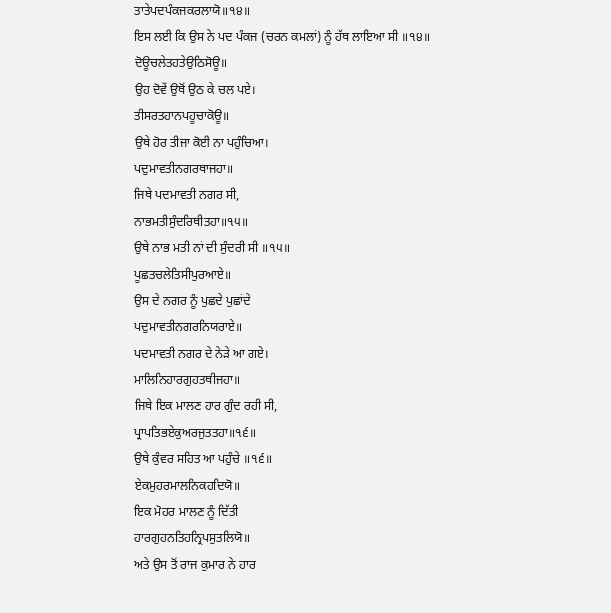ਤਾਤੇਪਦਪੰਕਜਕਰਲਾਯੋ॥੧੪॥
ਇਸ ਲਈ ਕਿ ਉਸ ਨੇ ਪਦ ਪੰਕਜ (ਚਰਨ ਕਮਲਾਂ) ਨੂੰ ਹੱਥ ਲਾਇਆ ਸੀ ॥੧੪॥
ਦੋਊਚਲੇਤਹਤੇਉਠਿਸੋਊ॥
ਉਹ ਦੋਵੇਂ ਉਥੋਂ ਉਠ ਕੇ ਚਲ ਪਏ।
ਤੀਸਰਤਹਾਨਪਹੂਚਾਕੋਊ॥
ਉਥੇ ਹੋਰ ਤੀਜਾ ਕੋਈ ਨਾ ਪਹੁੰਚਿਆ।
ਪਦੁਮਾਵਤੀਨਗਰਥਾਜਹਾ॥
ਜਿਥੇ ਪਦਮਾਵਤੀ ਨਗਰ ਸੀ,
ਨਾਭਮਤੀਸੁੰਦਰਿਥੀਤਹਾ॥੧੫॥
ਉਥੇ ਨਾਭ ਮਤੀ ਨਾਂ ਦੀ ਸੁੰਦਰੀ ਸੀ ॥੧੫॥
ਪੂਛਤਚਲੇਤਿਸੀਪੁਰਆਏ॥
ਉਸ ਦੇ ਨਗਰ ਨੂੰ ਪੁਛਦੇ ਪੁਛਾਂਦੇ
ਪਦੁਮਾਵਤੀਨਗਰਨਿਯਰਾਏ॥
ਪਦਮਾਵਤੀ ਨਗਰ ਦੇ ਨੇੜੇ ਆ ਗਏ।
ਮਾਲਿਨਿਹਾਰਗੁਹਤਥੀਜਹਾ॥
ਜਿਥੇ ਇਕ ਮਾਲਣ ਹਾਰ ਗੁੰਦ ਰਹੀ ਸੀ,
ਪ੍ਰਾਪਤਿਭਏਕੁਅਰਜੁਤਤਹਾ॥੧੬॥
ਉਥੇ ਕੁੰਵਰ ਸਹਿਤ ਆ ਪਹੁੰਚੇ ॥੧੬॥
ਏਕਮੁਹਰਮਾਲਨਿਕਹਦਿਯੋ॥
ਇਕ ਮੋਹਰ ਮਾਲਣ ਨੂੰ ਦਿੱਤੀ
ਹਾਰਗੁਹਨਤਿਹਨ੍ਰਿਪਸੁਤਲਿਯੋ॥
ਅਤੇ ਉਸ ਤੋਂ ਰਾਜ ਕੁਮਾਰ ਨੇ ਹਾਰ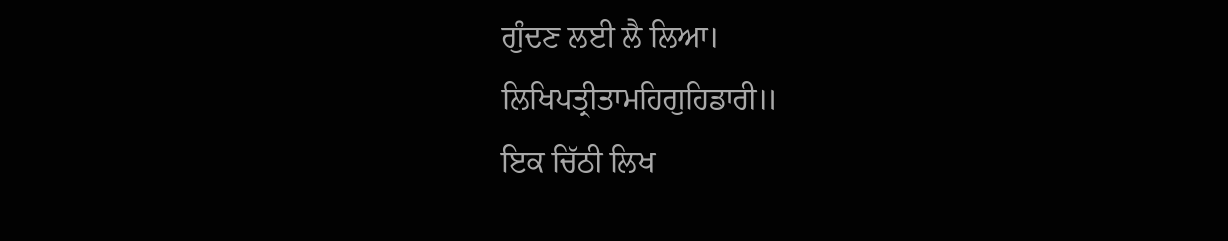ਗੁੰਦਣ ਲਈ ਲੈ ਲਿਆ।
ਲਿਖਿਪਤ੍ਰੀਤਾਮਹਿਗੁਹਿਡਾਰੀ॥
ਇਕ ਚਿੱਠੀ ਲਿਖ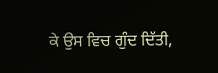ਕੇ ਉਸ ਵਿਚ ਗੁੰਦ ਦਿੱਤੀ,